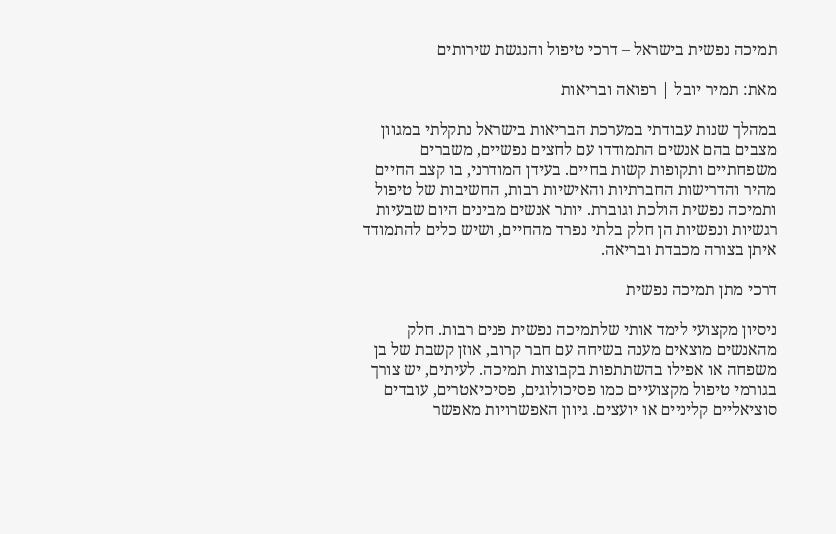תמיכה נפשית בישראל – דרכי טיפול והנגשת שירותים

מאת: תמיר יובל | רפואה ובריאות

במהלך שנות עבודתי במערכת הבריאות בישראל נתקלתי במגוון מצבים בהם אנשים התמודדו עם לחצים נפשיים, משברים משפחתיים ותקופות קשות בחיים. בעידן המודרני, בו קצב החיים מהיר והדרישות החברתיות והאישיות רבות, החשיבות של טיפול ותמיכה נפשית הולכת וגוברת. יותר אנשים מבינים היום שבעיות רגשיות ונפשיות הן חלק בלתי נפרד מהחיים, ושיש כלים להתמודד איתן בצורה מכבדת ובריאה.

דרכי מתן תמיכה נפשית

ניסיון מקצועי לימד אותי שלתמיכה נפשית פנים רבות. חלק מהאנשים מוצאים מענה בשיחה עם חבר קרוב, אוזן קשבת של בן משפחה או אפילו בהשתתפות בקבוצות תמיכה. לעיתים, יש צורך בגורמי טיפול מקצועיים כמו פסיכולוגים, פסיכיאטרים, עובדים סוציאליים קליניים או יועצים. גיוון האפשרויות מאפשר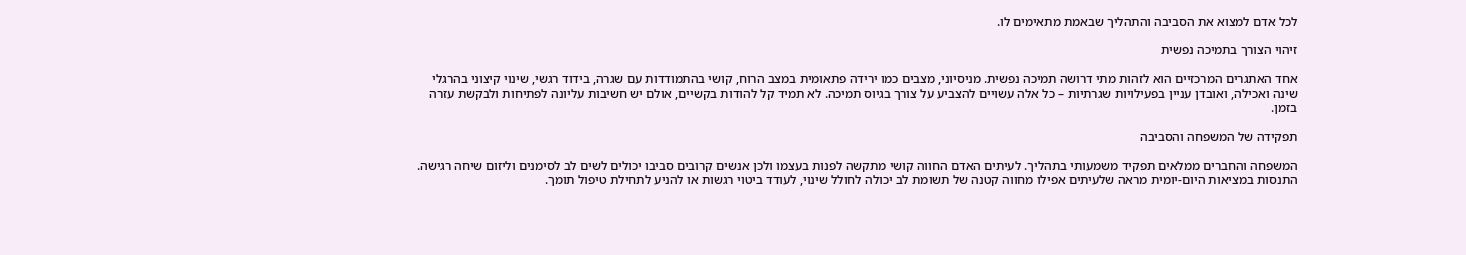לכל אדם למצוא את הסביבה והתהליך שבאמת מתאימים לו.

זיהוי הצורך בתמיכה נפשית

אחד האתגרים המרכזיים הוא לזהות מתי דרושה תמיכה נפשית. מניסיוני, מצבים כמו ירידה פתאומית במצב הרוח, קושי בהתמודדות עם שגרה, בידוד רגשי, שינוי קיצוני בהרגלי שינה ואכילה, ואובדן עניין בפעילויות שגרתיות – כל אלה עשויים להצביע על צורך בגיוס תמיכה. לא תמיד קל להודות בקשיים, אולם יש חשיבות עליונה לפתיחות ולבקשת עזרה בזמן.

תפקידה של המשפחה והסביבה

המשפחה והחברים ממלאים תפקיד משמעותי בתהליך. לעיתים האדם החווה קושי מתקשה לפנות בעצמו ולכן אנשים קרובים סביבו יכולים לשים לב לסימנים וליזום שיחה רגישה. התנסות במציאות היום-יומית מראה שלעיתים אפילו מחווה קטנה של תשומת לב יכולה לחולל שינוי, לעודד ביטוי רגשות או להניע לתחילת טיפול תומך.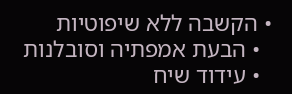• הקשבה ללא שיפוטיות
  • הבעת אמפתיה וסובלנות
  • עידוד שיח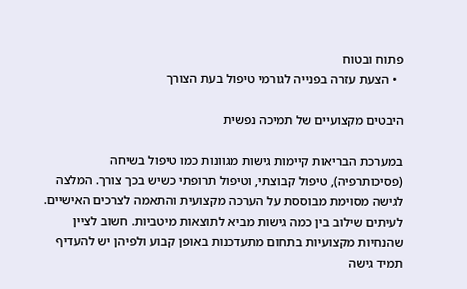פתוח ובטוח
  • הצעת עזרה בפנייה לגורמי טיפול בעת הצורך

היבטים מקצועיים של תמיכה נפשית

במערכת הבריאות קיימות גישות מגוונות כמו טיפול בשיחה (פסיכותרפיה), טיפול קבוצתי, וטיפול תרופתי כשיש בכך צורך. המלצה לגישה מסוימת מבוססת על הערכה מקצועית והתאמה לצרכים האישיים. לעיתים שילוב בין כמה גישות מביא לתוצאות מיטביות. חשוב לציין שהנחיות מקצועיות בתחום מתעדכנות באופן קבוע ולפיהן יש להעדיף תמיד גישה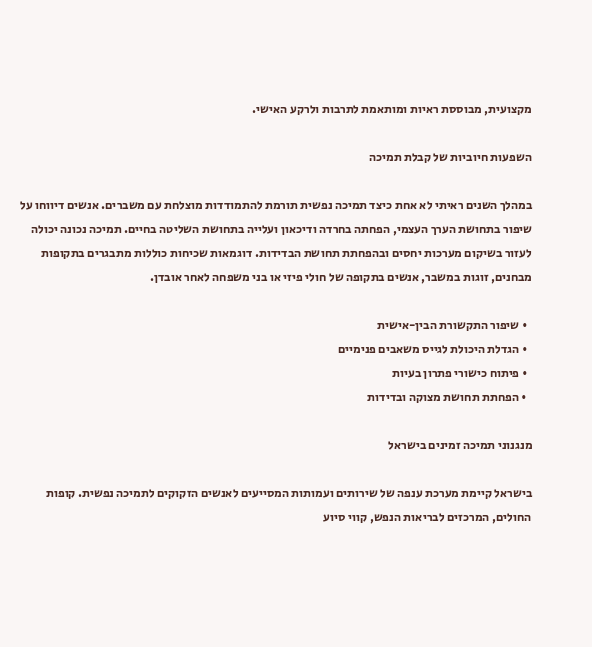מקצועית, מבוססת ראיות ומותאמת לתרבות ולרקע האישי.

השפעות חיוביות של קבלת תמיכה

במהלך השנים ראיתי לא אחת כיצד תמיכה נפשית תורמת להתמודדות מוצלחת עם משברים. אנשים דיווחו על שיפור בתחושת הערך העצמי, הפחתה בחרדה ודיכאון ועלייה בתחושת השליטה בחיים. תמיכה נכונה יכולה לעזור בשיקום מערכות יחסים ובהפחתת תחושת הבדידות. דוגמאות שכיחות כוללות מתבגרים בתקופות מבחנים, זוגות במשבר, אנשים בתקופה של חולי פיזי או בני משפחה לאחר אובדן.

  • שיפור התקשורת הבין-אישית
  • הגדלת היכולת לגייס משאבים פנימיים
  • פיתוח כישורי פתרון בעיות
  • הפחתת תחושת מצוקה ובדידות

מנגנוני תמיכה זמינים בישראל

בישראל קיימת מערכת ענפה של שירותים ועמותות המסייעים לאנשים הזקוקים לתמיכה נפשית. קופות החולים, המרכזים לבריאות הנפש, קווי סיוע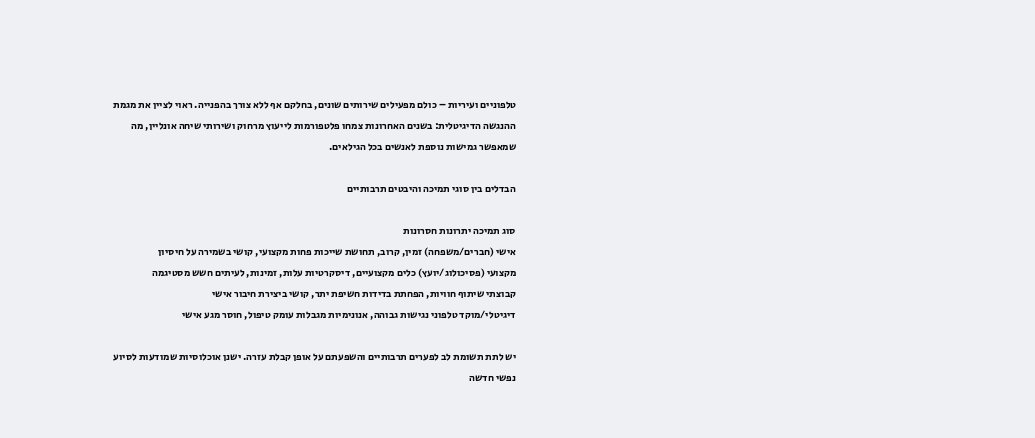טלפוניים ועיריות – כולם מפעילים שירותים שונים, בחלקם אף ללא צורך בהפנייה. ראוי לציין את מגמת ההנגשה הדיגיטלית: בשנים האחרונות צמחו פלטפורמות לייעוץ מרחוק ושירותי שיחה אונליין, מה שמאפשר גמישות נוספת לאנשים בכל הגילאים.

הבדלים בין סוגי תמיכה והיבטים תרבותיים

סוג תמיכה יתרונות חסרונות
אישי (חברים/משפחה) זמין, קרוב, תחושת שייכות פחות מקצועי, קושי בשמירה על חיסיון
מקצועי (פסיכולוג/יועץ) כלים מקצועיים, דיסקרטיות עלות, זמינות, לעיתים חשש מסטיגמה
קבוצתי שיתוף חוויות, הפחתת בדידות חשיפת יתר, קושי ביצירת חיבור אישי
דיגיטלי/מוקד טלפוני נגישות גבוהה, אנונימיות מגבלות עומק טיפול, חוסר מגע אישי

יש לתת תשומת לב לפערים תרבותיים והשפעתם על אופן קבלת עזרה. ישנן אוכלוסיות שמודעות לסיוע נפשי חדשה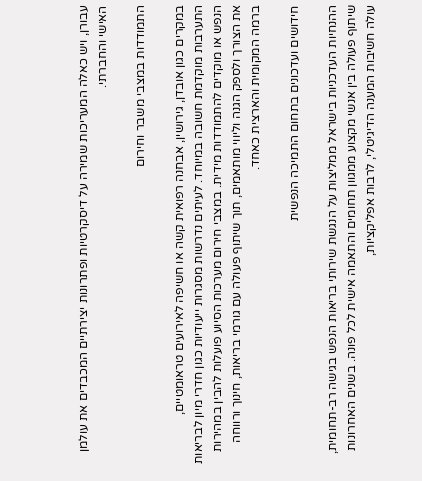עבורן, ויש כאלה המעריכות שמירה על דיסקרטיות ופתרונות יצירתיים המכבדים את עולמן האישי והחברתי.

התמודדות במצבי משבר וחירום

במקרים כגון אובדן, גירושין, אבחנה רפואית קשה או חשיפה לאירועים טראומטיים, התערבות מוקדמת חשובה במיוחד. לעיתים נדרשות מסגרות ייעודיות כגון חדרי מיון לבריאות הנפש או מוקדים להתמודדות מידית. במצבי חירום מערכות הסיוע פועלות להבין במהירות את הצורך ולספק הגנה וליווי מותאמים, תוך שיתוף פעולה עם גורמי בריאות, חינוך ורווחה ברמה המקומית והארצית כאחד.

חידושים ועדכונים בתחום התמיכה הנפשית

ההנחיות העדכניות בישראל ממליצות על הנגשת שירותי בריאות הנפש בגישה רב-תחומית, שיתוף פעולה בין אנשי מקצוע ממגוון תחומים והתאמה אישית לכל פונה. בשנים האחרונות עולה חשיבות המענה הדיגיטלי, לרבות אפליקציות,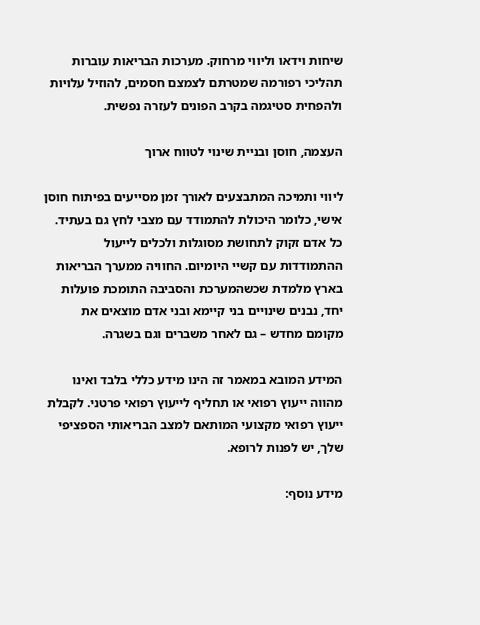שיחות וידאו וליווי מרחוק. מערכות הבריאות עוברות תהליכי רפורמה שמטרתם לצמצם חסמים, להוזיל עלויות ולהפחית סטיגמה בקרב הפונים לעזרה נפשית.

העצמה, חוסן ובניית שינוי לטווח ארוך

ליווי ותמיכה המתבצעים לאורך זמן מסייעים בפיתוח חוסן אישי, כלומר היכולת להתמודד עם מצבי לחץ גם בעתיד. כל אדם זקוק לתחושת מסוגלות ולכלים לייעול ההתמודדות עם קשיי היומיום. החוויה ממערך הבריאות בארץ מלמדת שכשהמערכת והסביבה התומכת פועלות יחד, נבנים שינויים בני קיימא ובני אדם מוצאים את מקומם מחדש – גם לאחר משברים וגם בשגרה.

המידע המובא במאמר זה הינו מידע כללי בלבד ואינו מהווה ייעוץ רפואי או תחליף לייעוץ רפואי פרטני. לקבלת ייעוץ רפואי מקצועי המותאם למצב הבריאותי הספציפי שלך, יש לפנות לרופא.

מידע נוסף: